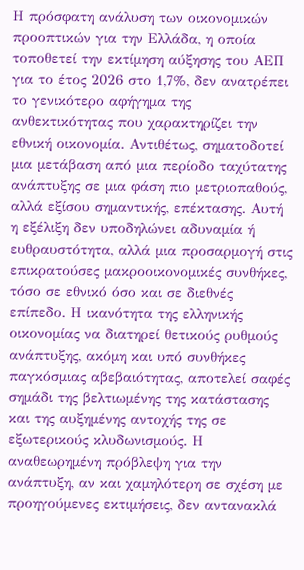Η πρόσφατη ανάλυση των οικονομικών προοπτικών για την Ελλάδα, η οποία τοποθετεί την εκτίμηση αύξησης του ΑΕΠ για το έτος 2026 στο 1,7%, δεν ανατρέπει το γενικότερο αφήγημα της ανθεκτικότητας που χαρακτηρίζει την εθνική οικονομία. Αντιθέτως, σηματοδοτεί μια μετάβαση από μια περίοδο ταχύτατης ανάπτυξης σε μια φάση πιο μετριοπαθούς, αλλά εξίσου σημαντικής, επέκτασης. Αυτή η εξέλιξη δεν υποδηλώνει αδυναμία ή ευθραυστότητα, αλλά μια προσαρμογή στις επικρατούσες μακροοικονομικές συνθήκες, τόσο σε εθνικό όσο και σε διεθνές επίπεδο. Η ικανότητα της ελληνικής οικονομίας να διατηρεί θετικούς ρυθμούς ανάπτυξης, ακόμη και υπό συνθήκες παγκόσμιας αβεβαιότητας, αποτελεί σαφές σημάδι της βελτιωμένης της κατάστασης και της αυξημένης αντοχής της σε εξωτερικούς κλυδωνισμούς. Η αναθεωρημένη πρόβλεψη για την ανάπτυξη, αν και χαμηλότερη σε σχέση με προηγούμενες εκτιμήσεις, δεν αντανακλά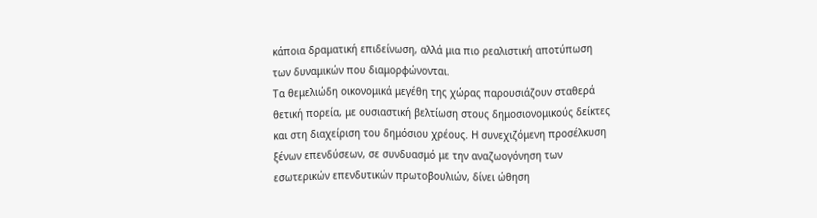κάποια δραματική επιδείνωση, αλλά μια πιο ρεαλιστική αποτύπωση των δυναμικών που διαμορφώνονται.
Τα θεμελιώδη οικονομικά μεγέθη της χώρας παρουσιάζουν σταθερά θετική πορεία, με ουσιαστική βελτίωση στους δημοσιονομικούς δείκτες και στη διαχείριση του δημόσιου χρέους. Η συνεχιζόμενη προσέλκυση ξένων επενδύσεων, σε συνδυασμό με την αναζωογόνηση των εσωτερικών επενδυτικών πρωτοβουλιών, δίνει ώθηση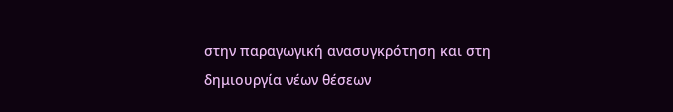στην παραγωγική ανασυγκρότηση και στη δημιουργία νέων θέσεων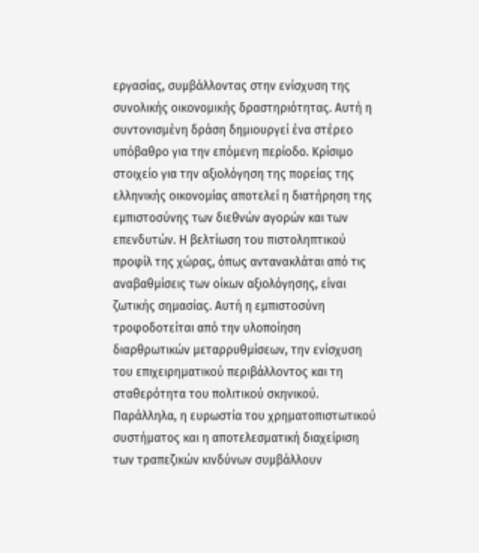εργασίας, συμβάλλοντας στην ενίσχυση της συνολικής οικονομικής δραστηριότητας. Αυτή η συντονισμένη δράση δημιουργεί ένα στέρεο υπόβαθρο για την επόμενη περίοδο. Κρίσιμο στοιχείο για την αξιολόγηση της πορείας της ελληνικής οικονομίας αποτελεί η διατήρηση της εμπιστοσύνης των διεθνών αγορών και των επενδυτών. Η βελτίωση του πιστοληπτικού προφίλ της χώρας, όπως αντανακλάται από τις αναβαθμίσεις των οίκων αξιολόγησης, είναι ζωτικής σημασίας. Αυτή η εμπιστοσύνη τροφοδοτείται από την υλοποίηση διαρθρωτικών μεταρρυθμίσεων, την ενίσχυση του επιχειρηματικού περιβάλλοντος και τη σταθερότητα του πολιτικού σκηνικού.
Παράλληλα, η ευρωστία του χρηματοπιστωτικού συστήματος και η αποτελεσματική διαχείριση των τραπεζικών κινδύνων συμβάλλουν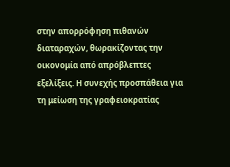στην απορρόφηση πιθανών διαταραχών, θωρακίζοντας την οικονομία από απρόβλεπτες εξελίξεις. Η συνεχής προσπάθεια για τη μείωση της γραφειοκρατίας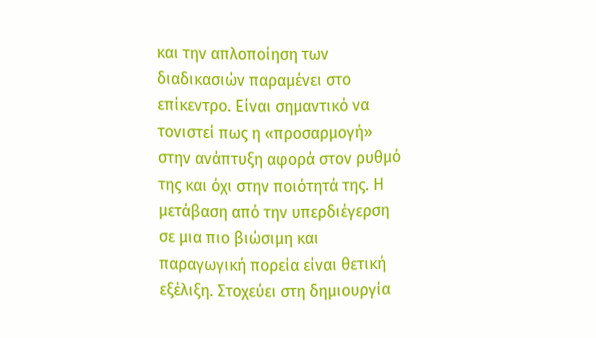και την απλοποίηση των διαδικασιών παραμένει στο επίκεντρο. Είναι σημαντικό να τονιστεί πως η «προσαρμογή» στην ανάπτυξη αφορά στον ρυθμό της και όχι στην ποιότητά της. Η μετάβαση από την υπερδιέγερση σε μια πιο βιώσιμη και παραγωγική πορεία είναι θετική εξέλιξη. Στοχεύει στη δημιουργία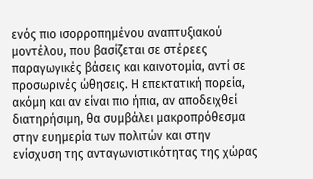ενός πιο ισορροπημένου αναπτυξιακού μοντέλου, που βασίζεται σε στέρεες παραγωγικές βάσεις και καινοτομία, αντί σε προσωρινές ώθησεις. Η επεκτατική πορεία, ακόμη και αν είναι πιο ήπια, αν αποδειχθεί διατηρήσιμη, θα συμβάλει μακροπρόθεσμα στην ευημερία των πολιτών και στην ενίσχυση της ανταγωνιστικότητας της χώρας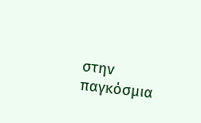στην παγκόσμια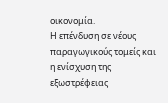οικονομία.
Η επένδυση σε νέους παραγωγικούς τομείς και η ενίσχυση της εξωστρέφειας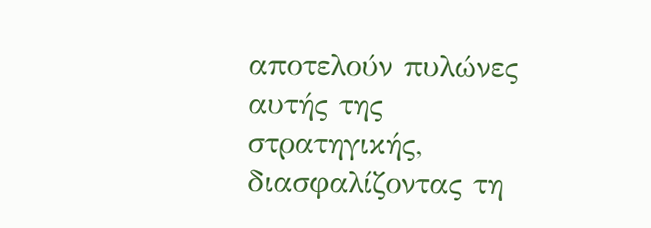αποτελούν πυλώνες αυτής της στρατηγικής, διασφαλίζοντας τη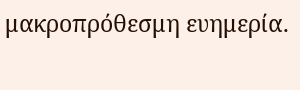μακροπρόθεσμη ευημερία.